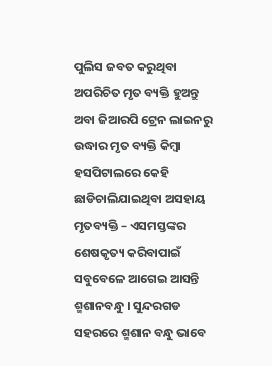ପୁଲିସ ଜବତ କରୁଥିବା ଅପରିଚିତ ମୃତ ବ୍ୟକ୍ତି ହୁଅନ୍ତୁ ଅବା ଜିଆରପି ଟ୍ରେନ ଲାଇନରୁ ଉଦ୍ଧାର ମୃତ ବ୍ୟକ୍ତି କିମ୍ବା ହସପିଟାଲରେ କେହି ଛାଡିଚାଲିଯାଇଥିବା ଅସହାୟ ମୃତବ୍ୟକ୍ତି – ଏସମସ୍ତଙ୍କର ଶେଷକୃତ୍ୟ କରିବାପାଇଁ ସବୁବେଳେ ଆଗେଇ ଆସନ୍ତି ଶ୍ମଶାନବନ୍ଧୁ । ସୁନ୍ଦରଗଡ ସହରରେ ଶ୍ମଶାନ ବନ୍ଧୁ ଭାବେ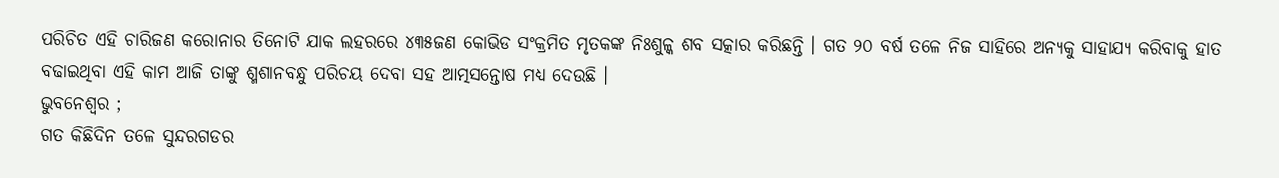ପରିଚିତ ଏହି ଚାରିଜଣ କରୋନାର ତିନୋଟି ଯାକ ଲହରରେ ୪୩୫ଜଣ କୋଭିଡ ସଂକ୍ରମିତ ମୃତକଙ୍କ ନିଃଶୁଳ୍କ ଶବ ସତ୍କାର କରିଛନ୍ତି । ଗତ ୨୦ ବର୍ଷ ତଳେ ନିଜ ସାହିରେ ଅନ୍ୟକୁ ସାହାଯ୍ୟ କରିବାକୁ ହାତ ବଢାଇଥିବା ଏହି କାମ ଆଜି ତାଙ୍କୁ ଶ୍ମଶାନବନ୍ଧୁ ପରିଚୟ ଦେବା ସହ ଆତ୍ମସନ୍ତୋଷ ମଧ୍ୟ ଦେଉଛି ।
ଭୁବନେଶ୍ୱର ;
ଗତ କିଛିଦିନ ତଳେ ସୁନ୍ଦରଗଡର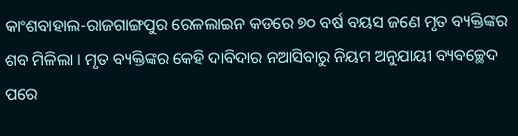କାଂଶବାହାଲ-ରାଜଗାଙ୍ଗପୁର ରେଳଲାଇନ କଡରେ ୭୦ ବର୍ଷ ବୟସ ଜଣେ ମୃତ ବ୍ୟକ୍ତିଙ୍କର ଶବ ମିଳିଲା । ମୃତ ବ୍ୟକ୍ତିଙ୍କର କେହି ଦାବିଦାର ନଆସିବାରୁ ନିୟମ ଅନୁଯାୟୀ ବ୍ୟବଚ୍ଛେଦ ପରେ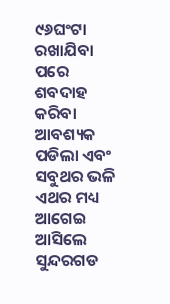୯୬ଘଂଟା ରଖାଯିବା ପରେ ଶବଦାହ କରିବା ଆବଶ୍ୟକ ପଡିଲା ଏବଂ ସବୁଥର ଭଳି ଏଥର ମଧ୍ୟ ଆଗେଇ ଆସିଲେ ସୁନ୍ଦରଗଡ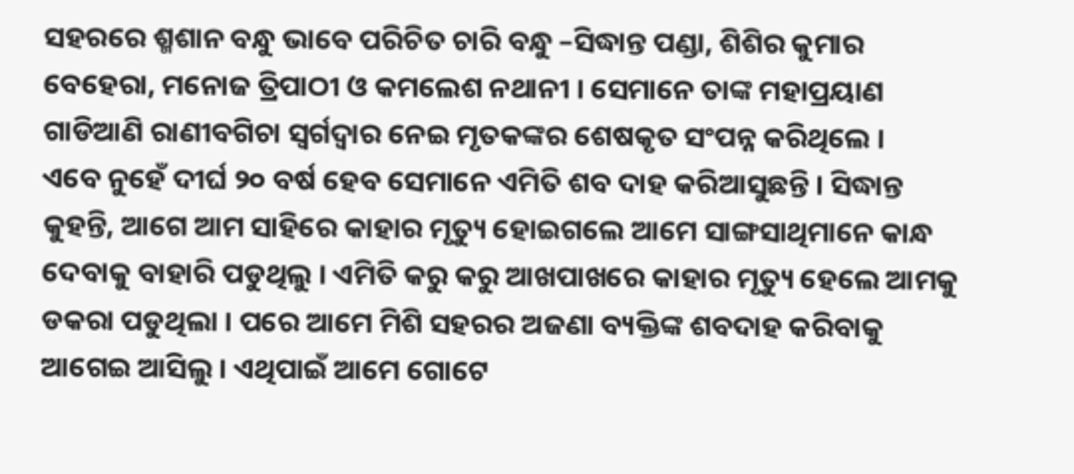ସହରରେ ଶ୍ମଶାନ ବନ୍ଧୁ ଭାବେ ପରିଚିତ ଚାରି ବନ୍ଧୁ –ସିଦ୍ଧାନ୍ତ ପଣ୍ଡା, ଶିଶିର କୁମାର ବେହେରା, ମନୋଜ ତ୍ରିପାଠୀ ଓ କମଲେଶ ନଥାନୀ । ସେମାନେ ତାଙ୍କ ମହାପ୍ରୟାଣ ଗାଡିଆଣି ରାଣୀବଗିଚା ସ୍ୱର୍ଗଦ୍ୱାର ନେଇ ମୃତକଙ୍କର ଶେଷକୃତ ସଂପନ୍ନ କରିଥିଲେ ।
ଏବେ ନୁହେଁ ଦୀର୍ଘ ୨୦ ବର୍ଷ ହେବ ସେମାନେ ଏମିତି ଶବ ଦାହ କରିଆସୁଛନ୍ତି । ସିଦ୍ଧାନ୍ତ କୁହନ୍ତି, ଆଗେ ଆମ ସାହିରେ କାହାର ମୃତ୍ୟୁ ହୋଇଗଲେ ଆମେ ସାଙ୍ଗସାଥିମାନେ କାନ୍ଧ ଦେବାକୁ ବାହାରି ପଡୁଥିଲୁ । ଏମିତି କରୁ କରୁ ଆଖପାଖରେ କାହାର ମୃତ୍ୟୁ ହେଲେ ଆମକୁ ଡକରା ପଡୁଥିଲା । ପରେ ଆମେ ମିଶି ସହରର ଅଜଣା ବ୍ୟକ୍ତିଙ୍କ ଶବଦାହ କରିବାକୁ ଆଗେଇ ଆସିଲୁ । ଏଥିପାଇଁ ଆମେ ଗୋଟେ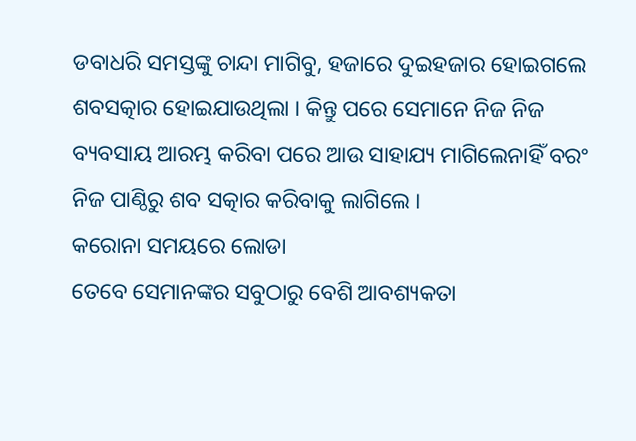ଡବାଧରି ସମସ୍ତଙ୍କୁ ଚାନ୍ଦା ମାଗିବୁ, ହଜାରେ ଦୁଇହଜାର ହୋଇଗଲେ ଶବସତ୍କାର ହୋଇଯାଉଥିଲା । କିନ୍ତୁ ପରେ ସେମାନେ ନିଜ ନିଜ ବ୍ୟବସାୟ ଆରମ୍ଭ କରିବା ପରେ ଆଉ ସାହାଯ୍ୟ ମାଗିଲେନାହିଁ ବରଂ ନିଜ ପାଣ୍ଠିରୁ ଶବ ସତ୍କାର କରିବାକୁ ଲାଗିଲେ ।
କରୋନା ସମୟରେ ଲୋଡା
ତେବେ ସେମାନଙ୍କର ସବୁଠାରୁ ବେଶି ଆବଶ୍ୟକତା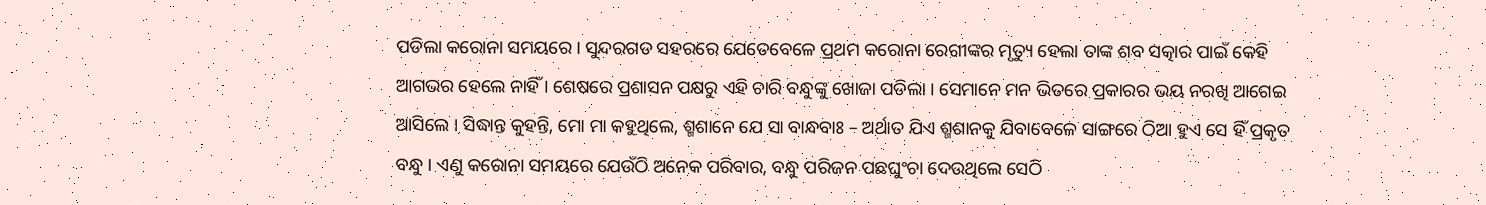ପଡିଲା କରୋନା ସମୟରେ । ସୁନ୍ଦରଗଡ ସହରରେ ଯେତେବେଳେ ପ୍ରଥମ କରୋନା ରେଗୀଙ୍କର ମୃତ୍ୟୁ ହେଲା ତାଙ୍କ ଶବ ସତ୍କାର ପାଇଁ କେହି ଆଗଭର ହେଲେ ନାହିଁ । ଶେଷରେ ପ୍ରଶାସନ ପକ୍ଷରୁ ଏହି ଚାରି ବନ୍ଧୁଙ୍କୁ ଖୋଜା ପଡିଲା । ସେମାନେ ମନ ଭିତରେ ପ୍ରକାରର ଭୟ ନରଖି ଆଗେଇ ଆସିଲେ । ସିଦ୍ଧାନ୍ତ କୁହନ୍ତି, ମୋ ମା କହୁଥିଲେ, ଶ୍ମଶାନେ ଯେ ସା ବାନ୍ଧବାଃ – ଅର୍ଥାତ ଯିଏ ଶ୍ମଶାନକୁ ଯିବାବେଳେ ସାଙ୍ଗରେ ଠିଆ ହୁଏ ସେ ହିଁ ପ୍ରକୃତ ବନ୍ଧୁ । ଏଣୁ କରୋନା ସମୟରେ ଯେଉଁଠି ଅନେକ ପରିବାର, ବନ୍ଧୁ ପରିଜନ ପଛଘୁଂଚା ଦେଉଥିଲେ ସେଠି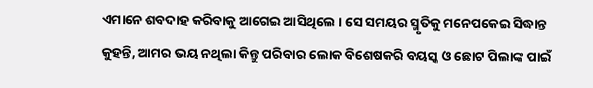ଏମାନେ ଶବଦାହ କରିବାକୁ ଆଗେଇ ଆସିଥିଲେ । ସେ ସମୟର ସ୍ମୃତିକୁ ମନେପକେଇ ସିଦ୍ଧାନ୍ତ କୁହନ୍ତି, ଆମର ଭୟ ନଥିଲା କିନ୍ତୁ ପରିବାର ଲୋକ ବିଶେଷକରି ବୟସ୍କ ଓ ଛୋଟ ପିଲାଙ୍କ ପାଇଁ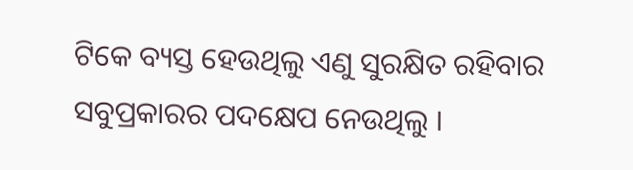ଟିକେ ବ୍ୟସ୍ତ ହେଉଥିଲୁ ଏଣୁ ସୁରକ୍ଷିତ ରହିବାର ସବୁପ୍ରକାରର ପଦକ୍ଷେପ ନେଉଥିଲୁ ।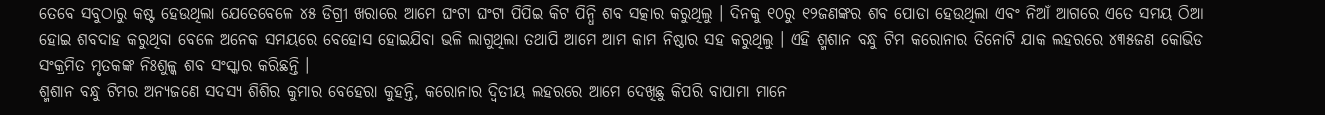ତେବେ ସବୁଠାରୁ କଷ୍ଟ ହେଉଥିଲା ଯେତେବେଳେ ୪୫ ଡିଗ୍ରୀ ଖରାରେ ଆମେ ଘଂଟା ଘଂଟା ପିପିଇ କିଟ ପିନ୍ଧି ଶବ ସତ୍କାର କରୁଥିଲୁ । ଦିନକୁ ୧୦ରୁ ୧୨ଜଣଙ୍କର ଶବ ପୋଡା ହେଉଥିଲା ଏବଂ ନିଆଁ ଆଗରେ ଏତେ ସମୟ ଠିଆ ହୋଇ ଶବଦାହ କରୁଥିବା ବେଳେ ଅନେକ ସମୟରେ ବେହୋସ ହୋଇଯିବା ଭଳି ଲାଗୁଥିଲା ତଥାପି ଆମେ ଆମ କାମ ନିଷ୍ଠାର ସହ କରୁଥିଲୁ । ଏହି ଶ୍ମଶାନ ବନ୍ଧୁ ଟିମ କରୋନାର ତିନୋଟି ଯାକ ଲହରରେ ୪୩୫ଜଣ କୋଭିଡ ସଂକ୍ରମିତ ମୃତକଙ୍କ ନିଃଶୁଳ୍କ ଶବ ସଂସ୍କାର କରିଛନ୍ତି ।
ଶ୍ମଶାନ ବନ୍ଧୁ ଟିମର ଅନ୍ୟଜଣେ ସଦସ୍ୟ ଶିଶିର କୁମାର ବେହେରା କୁହନ୍ତି, କରୋନାର ଦ୍ୱିତୀୟ ଲହରରେ ଆମେ ଦେଖିଛୁ କିପରି ବାପାମା ମାନେ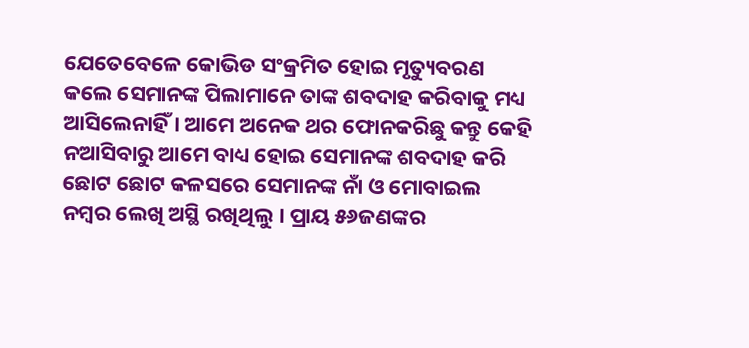ଯେତେବେଳେ କୋଭିଡ ସଂକ୍ରମିତ ହୋଇ ମୃତ୍ୟୁବରଣ କଲେ ସେମାନଙ୍କ ପିଲାମାନେ ତାଙ୍କ ଶବଦାହ କରିବାକୁ ମଧ୍ୟ ଆସିଲେନାହିଁ । ଆମେ ଅନେକ ଥର ଫୋନକରିଛୁ କନ୍ତୁ କେହି ନଆସିବାରୁ ଆମେ ବାଧ୍ୟ ହୋଇ ସେମାନଙ୍କ ଶବଦାହ କରି ଛୋଟ ଛୋଟ କଳସରେ ସେମାନଙ୍କ ନାଁ ଓ ମୋବାଇଲ ନମ୍ବର ଲେଖି ଅସ୍ଥି ରଖିଥିଲୁ । ପ୍ରାୟ ୫୬ଜଣଙ୍କର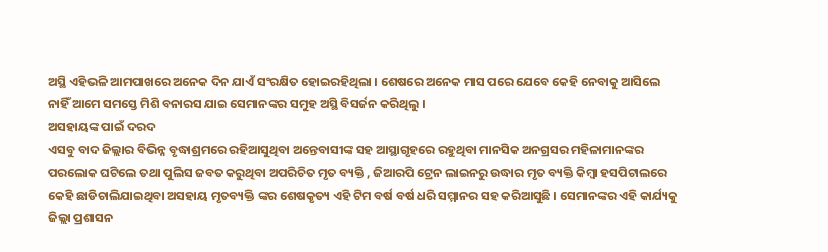ଅସ୍ଥି ଏହିଭଳି ଆମପାଖରେ ଅନେକ ଦିନ ଯାଏଁ ସଂରକ୍ଷିତ ହୋଇରହିଥିଲା । ଶେଷରେ ଅନେକ ମାସ ପରେ ଯେବେ କେହି ନେବାକୁ ଆସିଲେ ନାହିଁ ଆମେ ସମସ୍ତେ ମିଶି ବନାରସ ଯାଇ ସେମାନଙ୍କର ସମୁହ ଅସ୍ଥି ବିସର୍ଜନ କରିଥିଲୁ ।
ଅସହାୟଙ୍କ ପାଇଁ ଦରଦ
ଏସବୁ ବାଦ ଜିଲ୍ଲାର ବିଭିନ୍ନ ବୃଦ୍ଧାଶ୍ରମରେ ରହିଆସୁଥିବା ଅନ୍ତେବାସୀଙ୍କ ସହ ଆସ୍ଥାଗୃହରେ ରହୁଥିବା ମାନସିକ ଅନଗ୍ରସର ମହିଳାମାନଙ୍କର ପରଲୋକ ଘଟିଲେ ତଥା ପୁଲିସ ଜବତ କରୁଥିବା ଅପରିଚିତ ମୃତ ବ୍ୟକ୍ତି , ଜିଆରପି ଟ୍ରେନ ଲାଇନରୁ ଉଦ୍ଧାର ମୃତ ବ୍ୟକ୍ତି କିମ୍ବା ହସପିଟାଲରେ କେହି ଛାଡିଚାଲିଯାଇଥିବା ଅସହାୟ ମୃତବ୍ୟକ୍ତି ଙ୍କର ଶେଷକୃତ୍ୟ ଏହି ଟିମ ବର୍ଷ ବର୍ଷ ଧରି ସମ୍ମାନର ସହ କରିଆସୁଛି । ସେମାନଙ୍କର ଏହି କାର୍ଯ୍ୟକୁ ଜିଲ୍ଲା ପ୍ରଶାସନ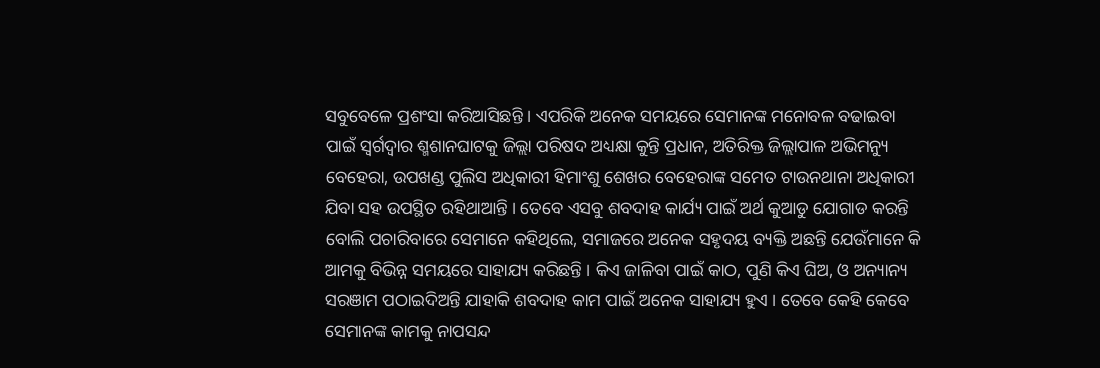ସବୁବେଳେ ପ୍ରଶଂସା କରିଆସିଛନ୍ତି । ଏପରିକି ଅନେକ ସମୟରେ ସେମାନଙ୍କ ମନୋବଳ ବଢାଇବା ପାଇଁ ସ୍ୱର୍ଗଦ୍ୱାର ଶ୍ମଶାନଘାଟକୁ ଜିଲ୍ଲା ପରିଷଦ ଅଧ୍ୟକ୍ଷା କୁନ୍ତି ପ୍ରଧାନ, ଅତିରିକ୍ତ ଜିଲ୍ଲାପାଳ ଅଭିମନ୍ୟୁ ବେହେରା, ଉପଖଣ୍ଡ ପୁଲିସ ଅଧିକାରୀ ହିମାଂଶୁ ଶେଖର ବେହେରାଙ୍କ ସମେତ ଟାଉନଥାନା ଅଧିକାରୀ ଯିବା ସହ ଉପସ୍ଥିତ ରହିଥାଆନ୍ତି । ତେବେ ଏସବୁ ଶବଦାହ କାର୍ଯ୍ୟ ପାଇଁ ଅର୍ଥ କୁଆଡୁ ଯୋଗାଡ କରନ୍ତି ବୋଲି ପଚାରିବାରେ ସେମାନେ କହିଥିଲେ, ସମାଜରେ ଅନେକ ସହୃଦୟ ବ୍ୟକ୍ତି ଅଛନ୍ତି ଯେଉଁମାନେ କି ଆମକୁ ବିଭିନ୍ନ ସମୟରେ ସାହାଯ୍ୟ କରିଛନ୍ତି । କିଏ ଜାଳିବା ପାଇଁ କାଠ, ପୁଣି କିଏ ଘିଅ, ଓ ଅନ୍ୟାନ୍ୟ ସରଞାମ ପଠାଇଦିଅନ୍ତି ଯାହାକି ଶବଦାହ କାମ ପାଇଁ ଅନେକ ସାହାଯ୍ୟ ହୁଏ । ତେବେ କେହି କେବେ ସେମାନଙ୍କ କାମକୁ ନାପସନ୍ଦ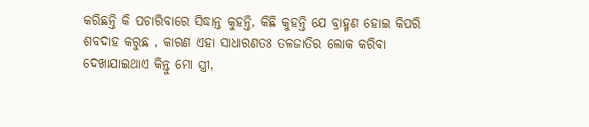କରିଛନ୍ତି କି ପଚାରିବାରେ ସିଦ୍ଧାନ୍ତ କୁହନ୍ତି, କିଛି କୁହନ୍ତି ଯେ ବ୍ରାହ୍ମଣ ହୋଇ କିପରି ଶବଦାହ କରୁଛ , କାରଣ ଏହା ସାଧାରଣତଃ ତଳଜାତିର ଲୋକ କରିବା ଦେଖାଯାଇଥାଏ କିନ୍ତୁ ମୋ ସ୍ତ୍ରୀ,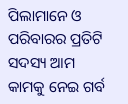ପିଲାମାନେ ଓ ପରିବାରର ପ୍ରତିଟି ସଦସ୍ୟ ଆମ କାମକୁ ନେଇ ଗର୍ବ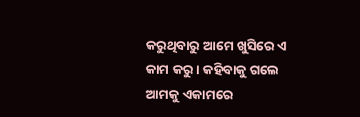କରୁଥିବାରୁ ଆମେ ଖୁସିରେ ଏ କାମ କରୁ । କହିବାକୁ ଗଲେ ଆମକୁ ଏକାମରେ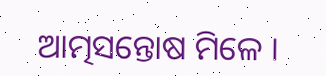ଆତ୍ମସନ୍ତୋଷ ମିଳେ ।